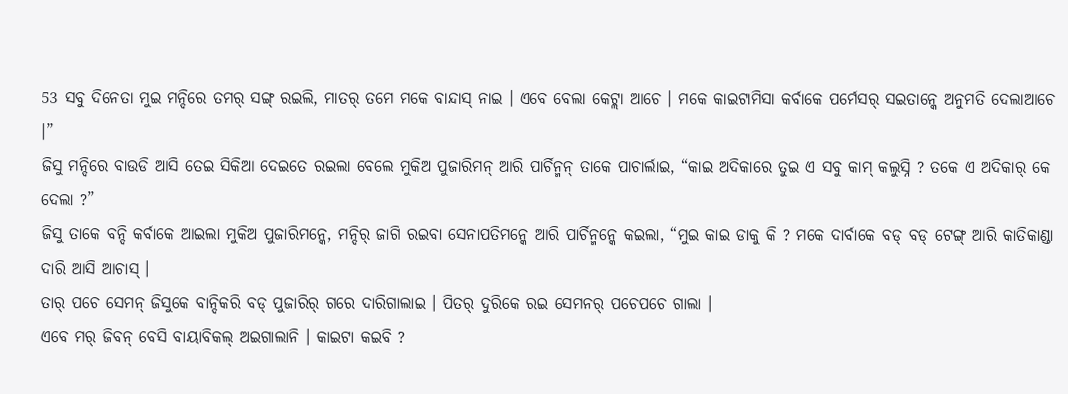53 ସବୁ ଦିନେତା ମୁଇ ମନ୍ଦିରେ ତମର୍ ସଙ୍ଗ୍ ରଇଲି, ମାତର୍ ତମେ ମକେ ବାନ୍ଦାସ୍ ନାଇ । ଏବେ ବେଲା କେଟ୍ଲା ଆଚେ । ମକେ କାଇଟାମିସା କର୍ବାକେ ପର୍ମେସର୍ ସଇତାନ୍କେ ଅନୁମତି ଦେଲାଆଚେ ।”
ଜିସୁ ମନ୍ଦିରେ ବାଉଡି ଆସି ତେଇ ସିକିଆ ଦେଇତେ ରଇଲା ବେଲେ ମୁକିଅ ପୁଜାରିମନ୍ ଆରି ପାର୍ଚିନ୍ମନ୍ ତାକେ ପାଚାର୍ଲାଇ, “କାଇ ଅଦିକାରେ ତୁଇ ଏ ସବୁ କାମ୍ କଲୁସ୍ନି ? ତକେ ଏ ଅଦିକାର୍ କେ ଦେଲା ?”
ଜିସୁ ତାକେ ବନ୍ଦି କର୍ବାକେ ଆଇଲା ମୁକିଅ ପୁଜାରିମନ୍କେ, ମନ୍ଦିର୍ ଜାଗି ରଇବା ସେନାପତିମନ୍କେ ଆରି ପାର୍ଚିନ୍ମନ୍କେ କଇଲା, “ମୁଇ କାଇ ଡାକୁ କି ? ମକେ ଦାର୍ବାକେ ବଡ୍ ବଡ୍ ଟେଙ୍ଗ୍ ଆରି କାତିକାଣ୍ଡା ଦାରି ଆସି ଆଚାସ୍ ।
ତାର୍ ପଚେ ସେମନ୍ ଜିସୁକେ ବାନ୍ଦିକରି ବଡ୍ ପୁଜାରିର୍ ଗରେ ଦାରିଗାଲାଇ । ପିତର୍ ଦୁରିକେ ରଇ ସେମନର୍ ପଚେପଚେ ଗାଲା ।
ଏବେ ମର୍ ଜିବନ୍ ବେସି ବାୟାବିକଲ୍ ଅଇଗାଲାନି । କାଇଟା କଇବି ?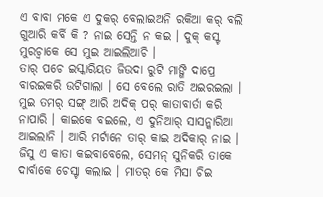ଏ ବାବା ମକେ ଏ ଦୁକର୍ ବେଲାଇଅନି ରକିଆ କର୍ ବଲି ଗୁଆରି କର୍ବି କି ? ନାଇ ସେନ୍ତି ନ କଇ । ଦୁକ୍ କସ୍ଟ ମୁରଚ୍ବାକେ ସେ ମୁଇ ଆଇଲିଆଚି ।
ତାର୍ ପଚେ ଇସ୍କାରିୟତ ଜିଉଦା ରୁଟି ମାଙ୍ଗି ଦାପ୍ରେ ବାରଇକରି ଉଟିଗାଲା । ସେ ବେଲେ ରାତି ଅଇରଇଲା ।
ମୁଇ ତମର୍ ସଙ୍ଗ୍ ଆରି ଅଦିକ୍ ପର୍ କାତାବାର୍ତା କରି ନାପାରି । କାଇକେ ବଇଲେ, ଏ ଦୁନିଆର୍ ସାସନ୍କାରିଆ ଆଇଲାନି । ଆରି ମର୍ଟାନେ ତାର୍ କାଇ ଅଦିକାର୍ ନାଇ ।
ଜିସୁ ଏ କାତା କଇବାବେଲେ, ସେମନ୍ ସୁନିକରି ତାକେ ଦାର୍ବାକେ ଚେସ୍ଟା କଲାଇ । ମାତର୍ କେ ମିସା ଚିଇ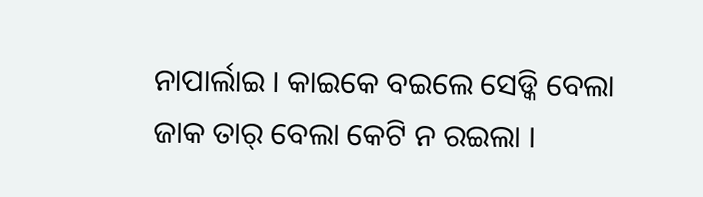ନାପାର୍ଲାଇ । କାଇକେ ବଇଲେ ସେଡ୍କି ବେଲା ଜାକ ତାର୍ ବେଲା କେଟି ନ ରଇଲା ।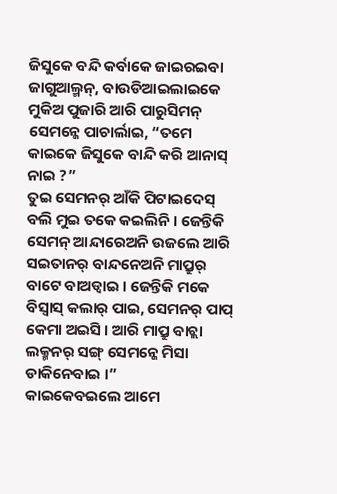ଜିସୁକେ ବନ୍ଦି କର୍ବାକେ ଜାଇରଇବା ଜାଗୁଆଲ୍ମନ୍, ବାଉଡିଆଇଲାଇକେ ମୁକିଅ ପୁଜାରି ଆରି ପାରୁସିମନ୍ ସେମନ୍କେ ପାଚାର୍ଲାଇ, “ତମେ କାଇକେ ଜିସୁକେ ବାନ୍ଦି କରି ଆନାସ୍ ନାଇ ?”
ତୁଇ ସେମନର୍ ଆଁକି ପିଟାଇଦେସ୍ ବଲି ମୁଇ ତକେ କଇଲିନି । ଜେନ୍ତିକି ସେମନ୍ ଆନ୍ଦାରେଅନି ଉଜଲେ ଆରି ସଇତାନର୍ ବାନ୍ଦନେଅନି ମାପ୍ରୁର୍ ବାଟେ ବାଅଡ୍ବାଇ । ଜେନ୍ତିକି ମକେ ବିସ୍ବାସ୍ କଲାର୍ ପାଇ, ସେମନର୍ ପାପ୍ କେମା ଅଇସି । ଆରି ମାପ୍ରୁ ବାଚ୍ଲା ଲକ୍ମନର୍ ସଙ୍ଗ୍ ସେମନ୍କେ ମିସା ଡାକିନେବାଇ ।”
କାଇକେବଇଲେ ଆମେ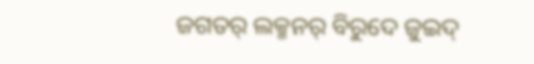ଜଗତର୍ ଲକ୍ମନର୍ ବିରୁଦେ ଜୁଇଦ୍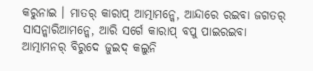କରୁନାଇ । ମାତର୍ କାରାପ୍ ଆତ୍ମାମନ୍କେ, ଆନ୍ଦାରେ ରଇବା ଜଗତର୍ ସାସନ୍କାରିଆମନ୍କେ, ଆରି ସର୍ଗେ କାରାପ୍ ବପୁ ପାଇରଇବା ଆତ୍ମାମନର୍ ବିରୁଦେ ଜୁଇଦ୍ କଲୁନି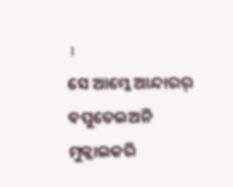।
ସେ ଆମ୍କେ ଆନ୍ଦାରର୍ ବପୁତେଇଅନି ମୁକ୍ଲାଇକରି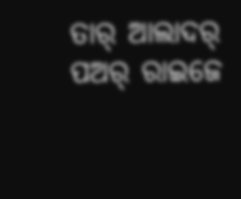ତାର୍ ଆଲାଦର୍ ପଅର୍ ରାଇଜେ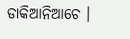ଡାକିଆନିଆଚେ ।